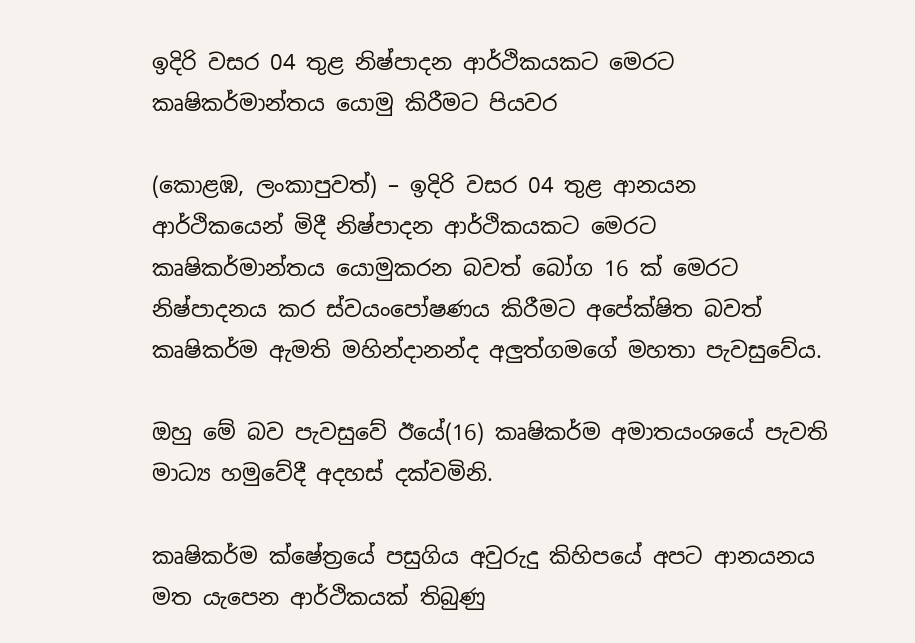ඉදිරි වසර 04 තුළ නිෂ්පාදන ආර්ථිකයකට මෙරට කෘෂිකර්මාන්තය යොමු කිරීමට පියවර

(කොළඹ, ලංකාපුවත්) – ඉදිරි වසර 04 තුළ ආනයන ආර්ථිකයෙන් මිදී නිෂ්පාදන ආර්ථිකයකට මෙරට කෘෂිකර්මාන්තය යොමුකරන බවත් බෝග 16 ක් මෙරට නිෂ්පාදනය කර ස්වයංපෝෂණය කිරීමට අපේක්ෂිත බවත් කෘෂිකර්ම ඇමති මහින්දානන්ද අලුත්ගමගේ මහතා පැවසුවේය.

ඔහු මේ බව පැවසුවේ ඊයේ(16) කෘෂිකර්ම අමාතයංශයේ පැවති මාධ්‍ය හමුවේදී අදහස් දක්වමිනි.

කෘෂිකර්ම ක්ෂේත්‍රයේ පසුගිය අවුරුදු කිහිපයේ අපට ආනයනය මත යැපෙන ආර්ථිකයක් තිබුණු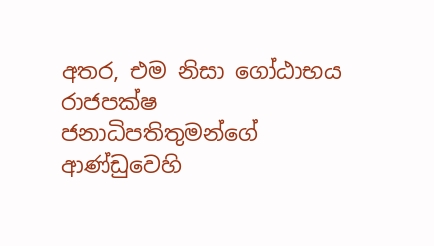අතර, එම නිසා ගෝඨාභය රාජපක්ෂ ජනාධිපතිතුමන්ගේ ආණ්ඩුවෙහි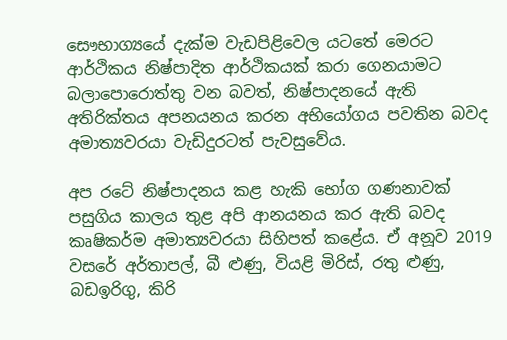සෞභාග්‍යයේ දැක්ම වැඩපිළිවෙල යටතේ මෙරට ආර්ථිකය නිෂ්පාදිත ආර්ථිකයක් කරා ගෙනයාමට බලාපොරොත්තු වන බවත්, නිෂ්පාදනයේ ඇති අතිරික්තය අපනයනය කරන අභියෝගය පවතින බවද අමාත්‍යවරයා වැඩිදුරටත් පැවසුවේය.

අප රටේ නිෂ්පාදනය කළ හැකි භෝග ගණනාවක් පසුගිය කාලය තුළ අපි ආනයනය කර ඇති බවද කෘෂිකර්ම අමාත්‍යවරයා සිහිපත් කළේය. ඒ අනූව 2019 වසරේ අර්තාපල්, බී ළුණු, වියළි මිරිස්, රතු ළුණු, බඩඉරිගු, කිරි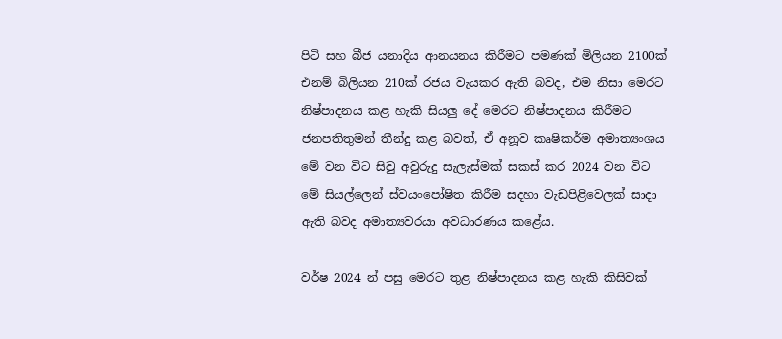පිටි සහ බීජ යනාදිය ආනයනය කිරීමට පමණක් මිලියන 2100ක් එනම් බිලියන 210ක් රජය වැයකර ඇති බවද, එම නිසා මෙරට නිෂ්පාදනය කළ හැකි සියලු දේ මෙරට නිෂ්පාදනය කිරීමට ජනපතිතුමන් තීන්දු කළ බවත්, ඒ අනූව කෘෂිකර්ම අමාත්‍යංශය මේ වන විට සිවු අවුරුදු සැලැස්මක් සකස් කර 2024 වන විට මේ සියල්ලෙන් ස්වයංපෝෂිත කිරීම සදහා වැඩපිළිවෙලක් සාදා ඇති බවද අමාත්‍යවරයා අවධාරණය කළේය.

වර්ෂ 2024 න් පසු මෙරට තුළ නිෂ්පාදනය කළ හැකි කිසිවක්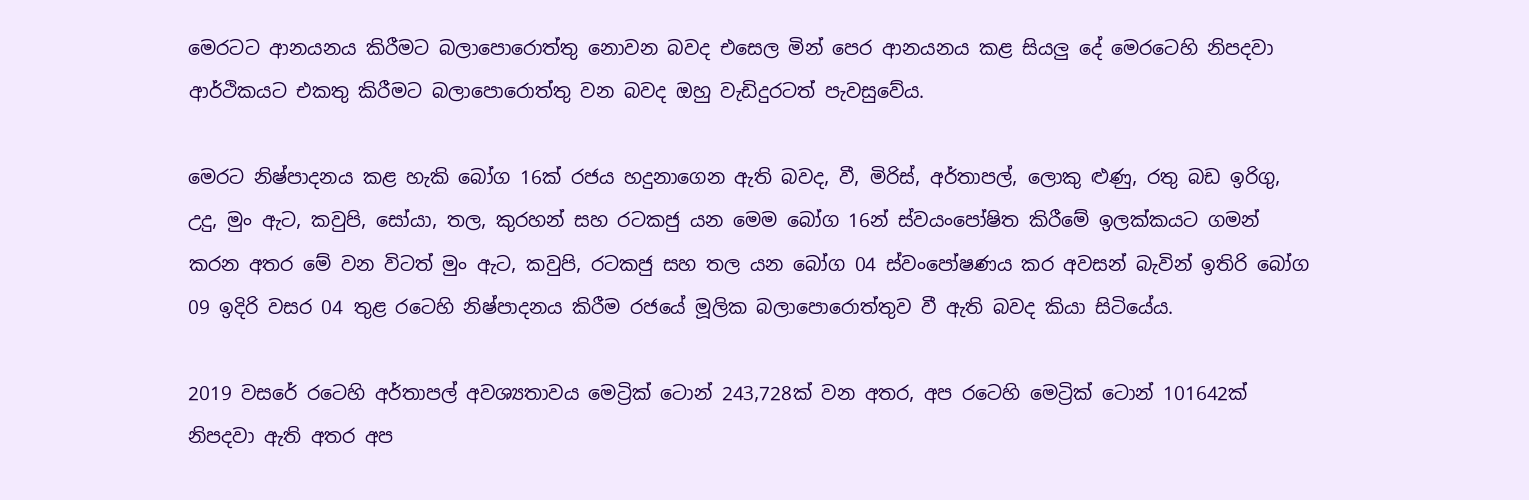මෙරටට ආනයනය කිරීමට බලාපොරොත්තු නොවන බවද එසෙල මින් පෙර ආනයනය කළ සියලු දේ මෙරටෙහි නිපදවා ආර්ථිකයට එකතු කිරීමට බලාපොරොත්තු වන බවද ඔහු වැඩිදුරටත් පැවසුවේය.

මෙරට නිෂ්පාදනය කළ හැකි බෝග 16ක් රජය හදුනාගෙන ඇති බවද, වී, මිරිස්, අර්තාපල්, ලොකු ළුණු, රතු බඩ ඉරිගු, උදු, මුං ඇට, කවුපි, සෝයා, තල, කුරහන් සහ රටකජු යන මෙම බෝග 16න් ස්වයංපෝෂිත කිරීමේ ඉලක්කයට ගමන් කරන අතර මේ වන විටත් මුං ඇට, කවුපි, රටකජු සහ තල යන බෝග 04 ස්වංපෝෂණය කර අවසන් බැවින් ඉතිරි බෝග 09 ඉදිරි වසර 04 තුළ රටෙහි නිෂ්පාදනය කිරීම රජයේ මූලික බලාපොරොත්තුව වී ඇති බවද කියා සිටියේය.

2019 වසරේ රටෙහි අර්තාපල් අවශ්‍යතාවය මෙට්‍රික් ටොන් 243,728ක් වන අතර, අප රටෙහි මෙට්‍රික් ටොන් 101642ක් නිපදවා ඇති අතර අප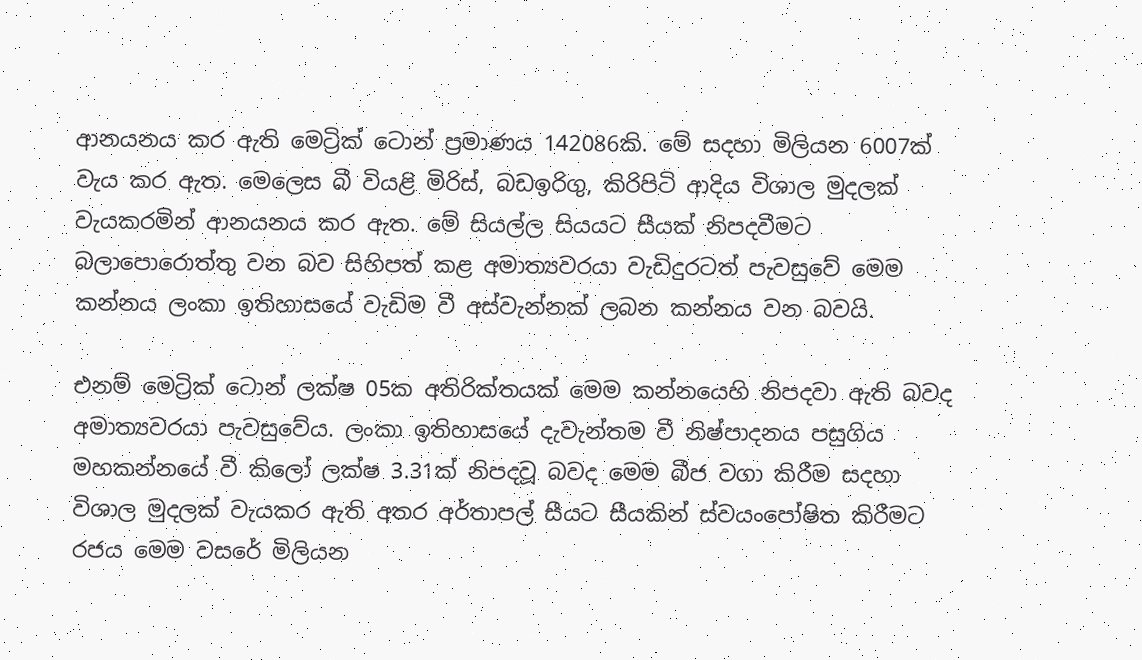ආනයනය කර ඇති මෙට්‍රික් ටොන් ප්‍රමාණය 142086කි. මේ සදහා මිලියන 6007ක් වැය කර ඇත. මෙලෙස බී වියළි මිරිස්, බඩඉරිගු, කිරිපිටි ආදිය විශාල මුදලක් වැයකරමින් ආනයනය කර ඇත. මේ සියල්ල සියයට සීයක් නිපදවීමට බලාපොරොත්තු වන බව සිහිපත් කළ අමාත්‍යවරයා වැඩිදුරටත් පැවසුවේ මෙම කන්නය ලංකා ඉතිහාසයේ වැඩිම වී අස්වැන්නක් ලබන කන්නය වන බවයි.

එනම් මෙට්‍රික් ටොන් ලක්ෂ 05ක අතිරික්තයක් මෙම කන්නයෙහි නිපදවා ඇති බවද අමාත්‍යවරයා පැවසුවේය. ලංකා ඉතිහාසයේ දැවැන්තම වී නිෂ්පාදනය පසුගිය මහකන්නයේ වී කිලෝ ලක්ෂ 3.31ක් නිපදවූ බවද මෙම බීජ වගා කිරීම සදහා විශාල මුදලක් වැයකර ඇති අතර අර්තාපල් සීයට සීයකින් ස්වයංපෝෂිත කිරීමට රජය මෙම වසරේ මිලියන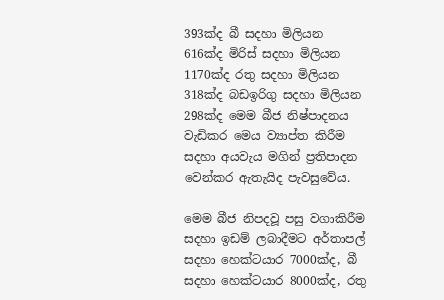393ක්ද බී සදහා මිලියන 616ක්ද මිරිස් සදහා මිලියන 1170ක්ද රතු සදහා මිලියන 318ක්ද බඩඉරිගු සදහා මිලියන 298ක්ද මෙම බීජ නිෂ්පාදනය වැඩිකර මෙය ව්‍යාප්ත කිරීම සදහා අයවැය මගින් ප්‍රතිපාදන වෙන්කර ඇතැයිද පැවසුවේය.

මෙම බීජ නිපදවූ පසු වගාකිරීම සදහා ඉඩම් ලබාදීමට අර්තාපල් සදහා හෙක්ටයාර 7000ක්ද, බී සදහා හෙක්ටයාර 8000ක්ද, රතු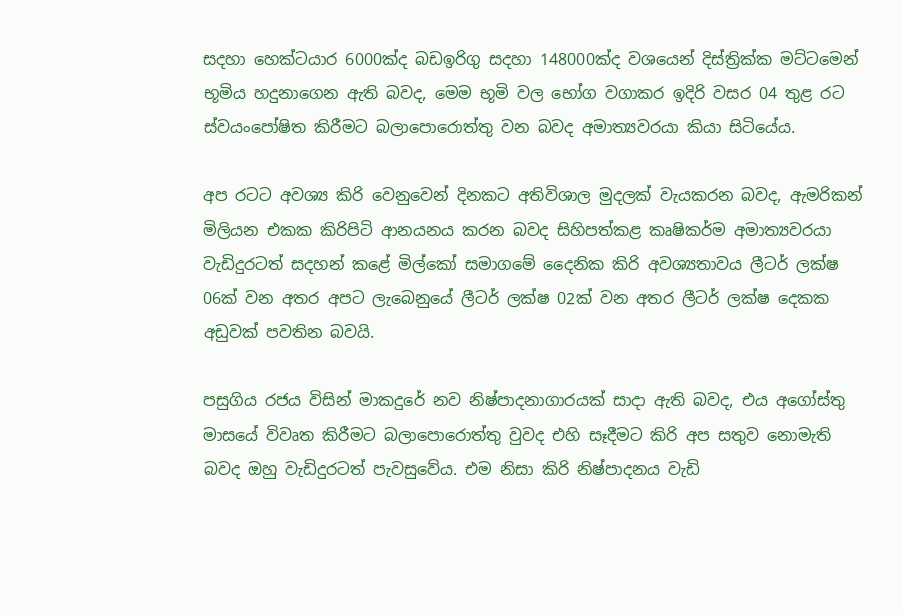සදහා හෙක්ටයාර 6000ක්ද බඩඉරිගු සදහා 148000ක්ද වශයෙන් දිස්ත්‍රික්ක මට්ටමෙන් භූමිය හදුනාගෙන ඇති බවද, මෙම භූමි වල භෝග වගාකර ඉදිරි වසර 04 තුළ රට ස්වයංපෝෂිත කිරීමට බලාපොරොත්තු වන බවද අමාත්‍යවරයා කියා සිටියේය.

අප රටට අවශ්‍ය කිරි වෙනුවෙන් දිනකට අතිවිශාල මුදලක් වැයකරන බවද, ඇමරිකන් මිලියන එකක කිරිපිටි ආනයනය කරන බවද සිහිපත්කළ කෘෂිකර්ම අමාත්‍යවරයා වැඩිදුරටත් සදහන් කළේ මිල්කෝ සමාගමේ දෛනික කිරි අවශ්‍යතාවය ලීටර් ලක්ෂ 06ක් වන අතර අපට ලැබෙනුයේ ලීටර් ලක්ෂ 02ක් වන අතර ලීටර් ලක්ෂ දෙකක අඩුවක් පවතින බවයි.

පසුගිය රජය විසින් මාකදුරේ නව නිෂ්පාදනාගාරයක් සාදා ඇති බවද, එය අගෝස්තු මාසයේ විවෘත කිරීමට බලාපොරොත්තු වුවද එහි සෑදීමට කිරි අප සතුව නොමැති බවද ඔහු වැඩිදුරටත් පැවසුවේය. එම නිසා කිරි නිෂ්පාදනය වැඩි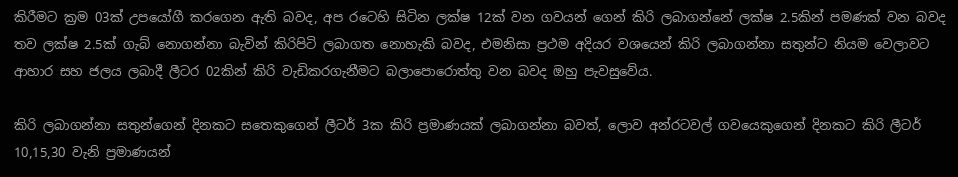කිරීමට ක්‍රම 03ක් උපයෝගී කරගෙන ඇති බවද, අප රටෙහි සිටින ලක්ෂ 12ක් වන ගවයන් ගෙන් කිරි ලබාගන්නේ ලක්ෂ 2.5කින් පමණක් වන බවද තව ලක්ෂ 2.5ක් ගැබ් නොගන්නා බැවින් කිරිපිටි ලබාගත නොහැකි බවද, එමනිසා ප්‍රථම අදියර වශයෙන් කිරි ලබාගන්නා සතුන්ට නියම වෙලාවට ආහාර සහ ජලය ලබාදී ලීටර 02කින් කිරි වැඩිකරගැනීමට බලාපොරොත්තු වන බවද ඔහු පැවසුවේය.

කිරි ලබාගන්නා සතුන්ගෙන් දිනකට සතෙකුගෙන් ලීටර් 3ක කිරි ප්‍රමාණයක් ලබාගන්නා බවත්, ලොව අන්රටවල් ගවයෙකුගෙන් දිනකට කිරි ලීටර් 10,15,30 වැනි ප්‍රමාණයන්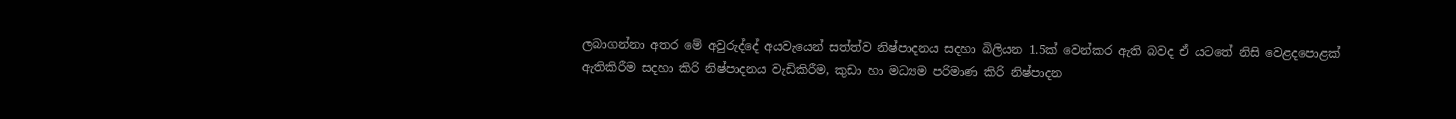ලබාගන්නා අතර මේ අවුරුද්දේ අයවැයෙන් සත්ත්ව නිෂ්පාදනය සදහා බිලියන 1.5ක් වෙන්කර ඇති බවද ඒ යටතේ නිසි වෙළදපොළක් ඇතිකිරීම සදහා කිරි නිෂ්පාදනය වැඩිකිරීම, කුඩා හා මධ්‍යම පරිමාණ කිරි නිෂ්පාදන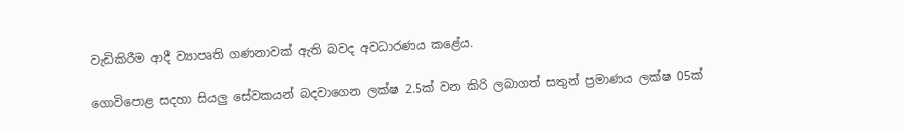වැඩිකිරීම ආදී ව්‍යාපෘති ගණනාවක් ඇති බවද අවධාරණය කළේය.

ගොවිපොළ සදහා සියලු සේවකයන් බදවාගෙන ලක්ෂ 2.5ක් වන කිරි ලබාගත් සතුන් ප්‍රමාණය ලක්ෂ 05ක්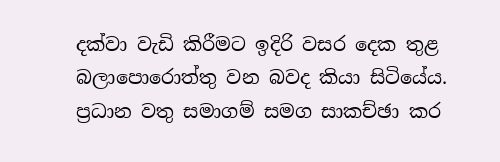දක්වා වැඩි කිරීමට ඉදිරි වසර දෙක තුළ බලාපොරොත්තු වන බවද කියා සිටියේය. ප්‍රධාන වතු සමාගම් සමග සාකච්ඡා කර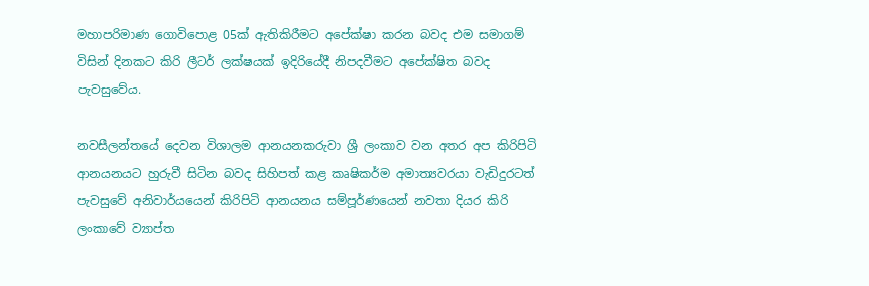මහාපරිමාණ ගොවිපොළ 05ක් ඇතිකිරීමට අපේක්ෂා කරන බවද එම සමාගම් විසින් දිනකට කිරි ලීටර් ලක්ෂයක් ඉදිරියේදී නිපදවීමට අපේක්ෂිත බවද පැවසුවේය.

නවසීලන්තයේ දෙවන විශාලම ආනයනකරුවා ශ්‍රී ලංකාව වන අතර අප කිරිපිටි ආනයනයට හුරුවී සිටින බවද සිහිපත් කළ කෘෂිකර්ම අමාත්‍යවරයා වැඩිදුරටත් පැවසුවේ අනිවාර්යයෙන් කිරිපිටි ආනයනය සම්පූර්ණයෙන් නවතා දියර කිරි ලංකාවේ ව්‍යාප්ත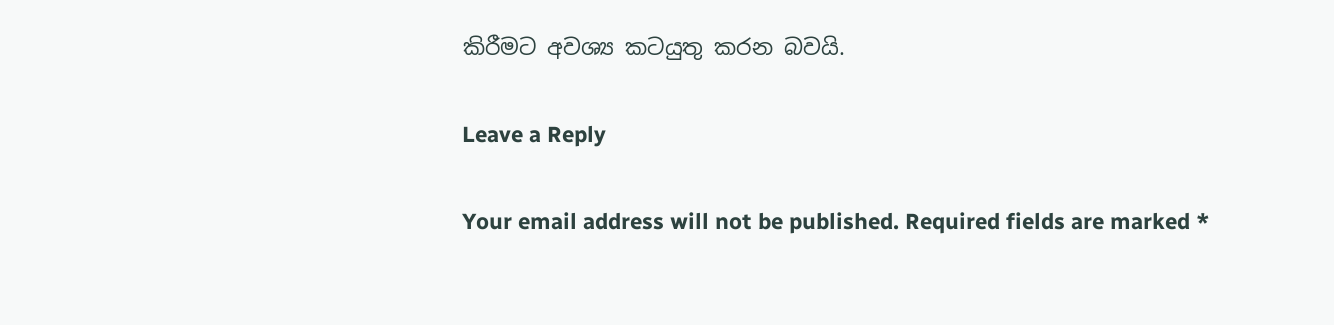කිරීමට අවශ්‍ය කටයුතු කරන බවයි.

Leave a Reply

Your email address will not be published. Required fields are marked *